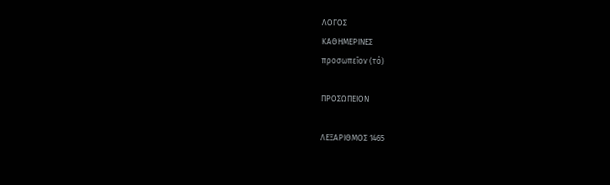ΛΟΓΟΣ
ΚΑΘΗΜΕΡΙΝΕΣ
προσωπεῖον (τό)

ΠΡΟΣΩΠΕΙΟΝ

ΛΕΞΑΡΙΘΜΟΣ 1465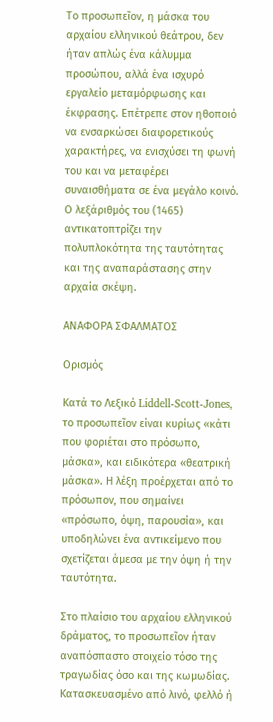Το προσωπεῖον, η μάσκα του αρχαίου ελληνικού θεάτρου, δεν ήταν απλώς ένα κάλυμμα προσώπου, αλλά ένα ισχυρό εργαλείο μεταμόρφωσης και έκφρασης. Επέτρεπε στον ηθοποιό να ενσαρκώσει διαφορετικούς χαρακτήρες, να ενισχύσει τη φωνή του και να μεταφέρει συναισθήματα σε ένα μεγάλο κοινό. Ο λεξάριθμός του (1465) αντικατοπτρίζει την πολυπλοκότητα της ταυτότητας και της αναπαράστασης στην αρχαία σκέψη.

ΑΝΑΦΟΡΑ ΣΦΑΛΜΑΤΟΣ

Ορισμός

Κατά το Λεξικό Liddell-Scott-Jones, το προσωπεῖον είναι κυρίως «κάτι που φοριέται στο πρόσωπο, μάσκα», και ειδικότερα «θεατρική μάσκα». Η λέξη προέρχεται από το πρόσωπον, που σημαίνει «πρόσωπο, όψη, παρουσία», και υποδηλώνει ένα αντικείμενο που σχετίζεται άμεσα με την όψη ή την ταυτότητα.

Στο πλαίσιο του αρχαίου ελληνικού δράματος, το προσωπεῖον ήταν αναπόσπαστο στοιχείο τόσο της τραγωδίας όσο και της κωμωδίας. Κατασκευασμένο από λινό, φελλό ή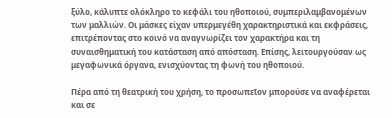ξύλο, κάλυπτε ολόκληρο το κεφάλι του ηθοποιού, συμπεριλαμβανομένων των μαλλιών. Οι μάσκες είχαν υπερμεγέθη χαρακτηριστικά και εκφράσεις, επιτρέποντας στο κοινό να αναγνωρίζει τον χαρακτήρα και τη συναισθηματική του κατάσταση από απόσταση. Επίσης, λειτουργούσαν ως μεγαφωνικά όργανα, ενισχύοντας τη φωνή του ηθοποιού.

Πέρα από τη θεατρική του χρήση, το προσωπεῖον μπορούσε να αναφέρεται και σε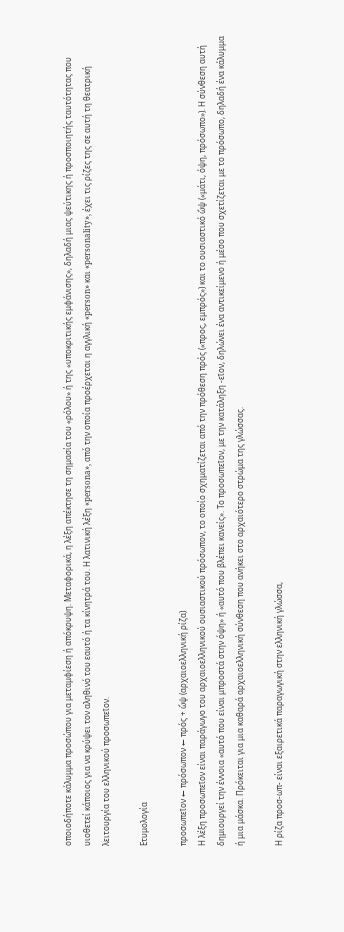οποιοδήποτε κάλυμμα προσώπου για μεταμφίεση ή απόκρυψη. Μεταφορικά, η λέξη απέκτησε τη σημασία του «ρόλου» ή της «υποκριτικής εμφάνισης», δηλαδή μιας ψεύτικης ή προσποιητής ταυτότητας που υιοθετεί κάποιος για να κρύψει τον αληθινό του εαυτό ή τα κίνητρά του. Η λατινική λέξη «persona», από την οποία προέρχεται η αγγλική «person» και «personality», έχει τις ρίζες της σε αυτή τη θεατρική λειτουργία του ελληνικού προσωπεῖον.

Ετυμολογία

προσωπεῖον ← πρόσωπον ← πρός + ὤψ (αρχαιοελληνική ρίζα)
Η λέξη προσωπεῖον είναι παράγωγο του αρχαιοελληνικού ουσιαστικού πρόσωπον, το οποίο σχηματίζεται από την πρόθεση πρός («προς, εμπρός») και το ουσιαστικό ὤψ («μάτι, όψη, πρόσωπο»). Η σύνθεση αυτή δημιουργεί την έννοια «αυτό που είναι μπροστά στην όψη» ή «αυτό που βλέπει κανείς». Το προσωπεῖον, με την κατάληξη -εῖον, δηλώνει ένα αντικείμενο ή μέσο που σχετίζεται με το πρόσωπο, δηλαδή ένα κάλυμμα ή μια μάσκα. Πρόκειται για μια καθαρά αρχαιοελληνική σύνθεση που ανήκει στο αρχαιότερο στρώμα της γλώσσας.

Η ρίζα προσ-ωπ- είναι εξαιρετικά παραγωγική στην ελληνική γλώσσα,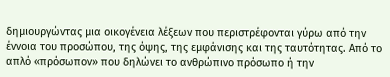δημιουργώντας μια οικογένεια λέξεων που περιστρέφονται γύρω από την έννοια του προσώπου, της όψης, της εμφάνισης και της ταυτότητας. Από το απλό «πρόσωπον» που δηλώνει το ανθρώπινο πρόσωπο ή την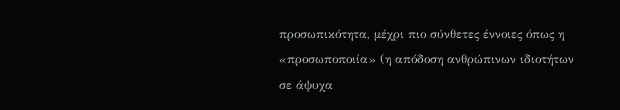προσωπικότητα, μέχρι πιο σύνθετες έννοιες όπως η «προσωποποιία» (η απόδοση ανθρώπινων ιδιοτήτων σε άψυχα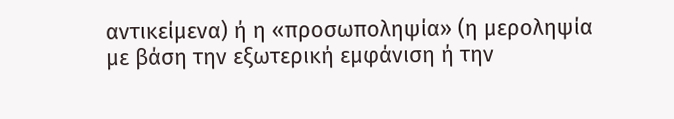αντικείμενα) ή η «προσωποληψία» (η μεροληψία με βάση την εξωτερική εμφάνιση ή την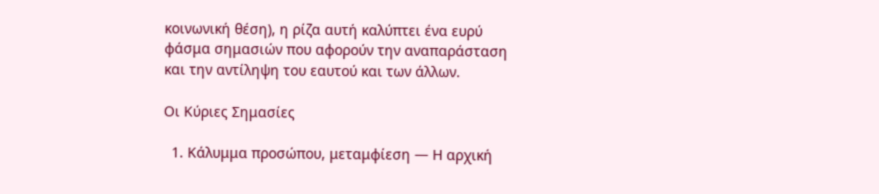κοινωνική θέση), η ρίζα αυτή καλύπτει ένα ευρύ φάσμα σημασιών που αφορούν την αναπαράσταση και την αντίληψη του εαυτού και των άλλων.

Οι Κύριες Σημασίες

  1. Κάλυμμα προσώπου, μεταμφίεση — Η αρχική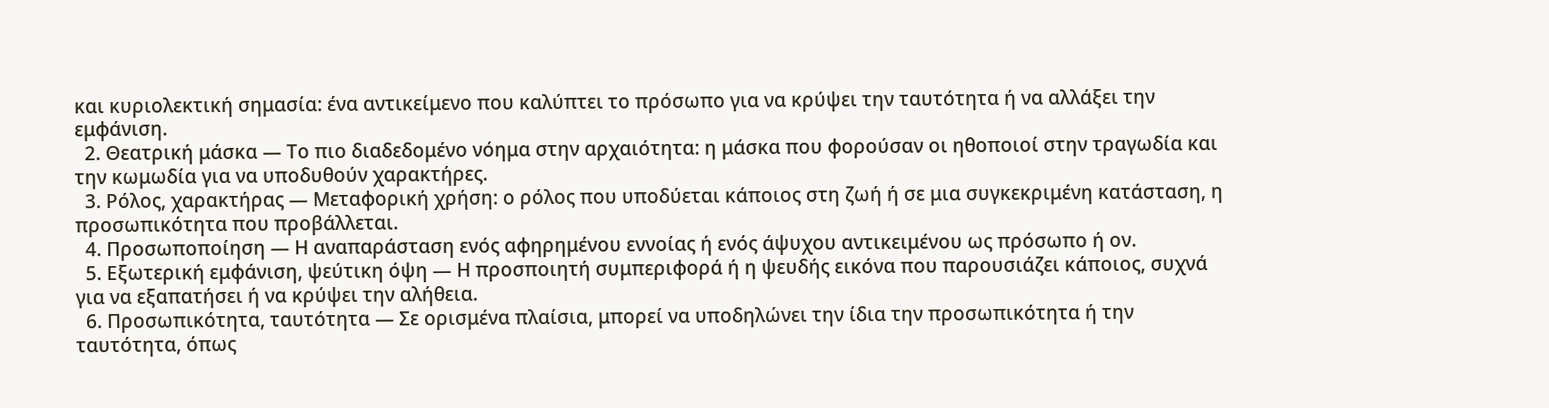και κυριολεκτική σημασία: ένα αντικείμενο που καλύπτει το πρόσωπο για να κρύψει την ταυτότητα ή να αλλάξει την εμφάνιση.
  2. Θεατρική μάσκα — Το πιο διαδεδομένο νόημα στην αρχαιότητα: η μάσκα που φορούσαν οι ηθοποιοί στην τραγωδία και την κωμωδία για να υποδυθούν χαρακτήρες.
  3. Ρόλος, χαρακτήρας — Μεταφορική χρήση: ο ρόλος που υποδύεται κάποιος στη ζωή ή σε μια συγκεκριμένη κατάσταση, η προσωπικότητα που προβάλλεται.
  4. Προσωποποίηση — Η αναπαράσταση ενός αφηρημένου εννοίας ή ενός άψυχου αντικειμένου ως πρόσωπο ή ον.
  5. Εξωτερική εμφάνιση, ψεύτικη όψη — Η προσποιητή συμπεριφορά ή η ψευδής εικόνα που παρουσιάζει κάποιος, συχνά για να εξαπατήσει ή να κρύψει την αλήθεια.
  6. Προσωπικότητα, ταυτότητα — Σε ορισμένα πλαίσια, μπορεί να υποδηλώνει την ίδια την προσωπικότητα ή την ταυτότητα, όπως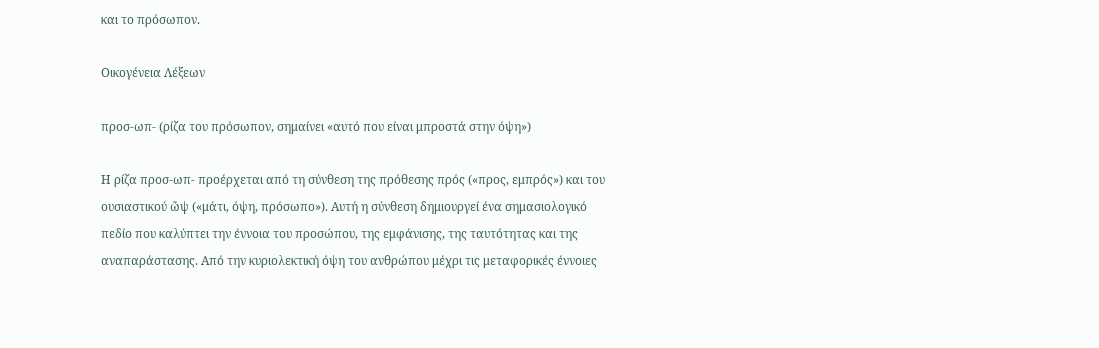και το πρόσωπον.

Οικογένεια Λέξεων

προσ-ωπ- (ρίζα του πρόσωπον, σημαίνει «αυτό που είναι μπροστά στην όψη»)

Η ρίζα προσ-ωπ- προέρχεται από τη σύνθεση της πρόθεσης πρός («προς, εμπρός») και του ουσιαστικού ὤψ («μάτι, όψη, πρόσωπο»). Αυτή η σύνθεση δημιουργεί ένα σημασιολογικό πεδίο που καλύπτει την έννοια του προσώπου, της εμφάνισης, της ταυτότητας και της αναπαράστασης. Από την κυριολεκτική όψη του ανθρώπου μέχρι τις μεταφορικές έννοιες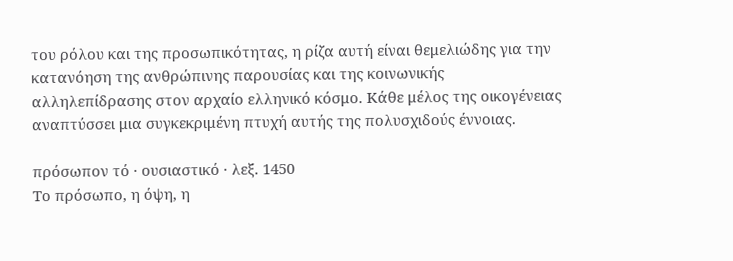του ρόλου και της προσωπικότητας, η ρίζα αυτή είναι θεμελιώδης για την κατανόηση της ανθρώπινης παρουσίας και της κοινωνικής αλληλεπίδρασης στον αρχαίο ελληνικό κόσμο. Κάθε μέλος της οικογένειας αναπτύσσει μια συγκεκριμένη πτυχή αυτής της πολυσχιδούς έννοιας.

πρόσωπον τό · ουσιαστικό · λεξ. 1450
Το πρόσωπο, η όψη, η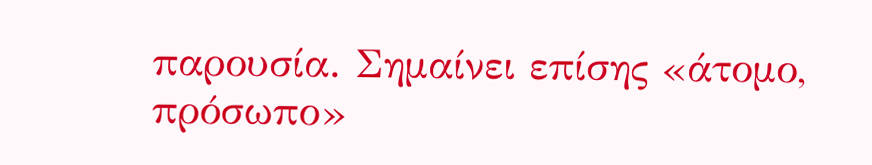παρουσία. Σημαίνει επίσης «άτομο, πρόσωπο»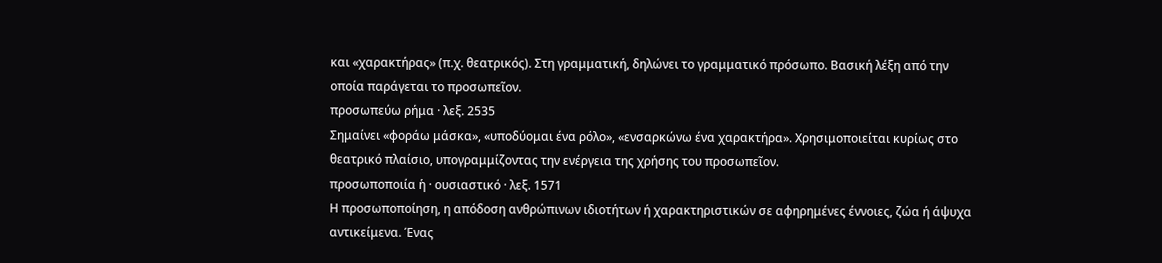και «χαρακτήρας» (π.χ. θεατρικός). Στη γραμματική, δηλώνει το γραμματικό πρόσωπο. Βασική λέξη από την οποία παράγεται το προσωπεῖον.
προσωπεύω ρήμα · λεξ. 2535
Σημαίνει «φοράω μάσκα», «υποδύομαι ένα ρόλο», «ενσαρκώνω ένα χαρακτήρα». Χρησιμοποιείται κυρίως στο θεατρικό πλαίσιο, υπογραμμίζοντας την ενέργεια της χρήσης του προσωπεῖον.
προσωποποιία ἡ · ουσιαστικό · λεξ. 1571
Η προσωποποίηση, η απόδοση ανθρώπινων ιδιοτήτων ή χαρακτηριστικών σε αφηρημένες έννοιες, ζώα ή άψυχα αντικείμενα. Ένας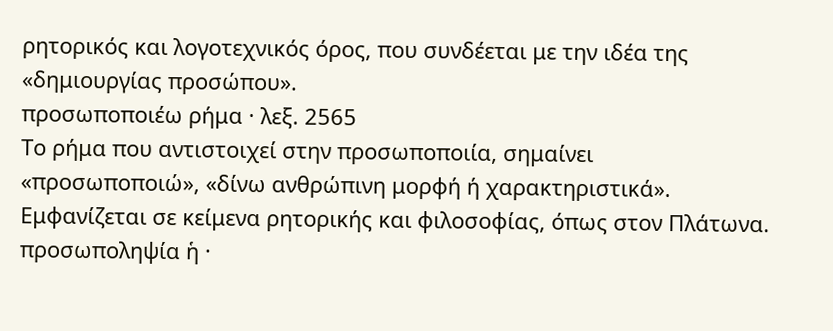ρητορικός και λογοτεχνικός όρος, που συνδέεται με την ιδέα της «δημιουργίας προσώπου».
προσωποποιέω ρήμα · λεξ. 2565
Το ρήμα που αντιστοιχεί στην προσωποποιία, σημαίνει «προσωποποιώ», «δίνω ανθρώπινη μορφή ή χαρακτηριστικά». Εμφανίζεται σε κείμενα ρητορικής και φιλοσοφίας, όπως στον Πλάτωνα.
προσωποληψία ἡ ·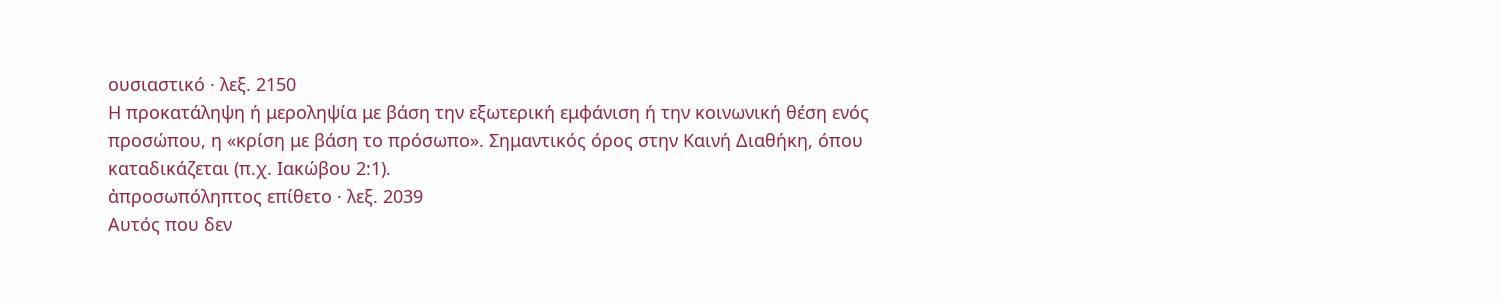ουσιαστικό · λεξ. 2150
Η προκατάληψη ή μεροληψία με βάση την εξωτερική εμφάνιση ή την κοινωνική θέση ενός προσώπου, η «κρίση με βάση το πρόσωπο». Σημαντικός όρος στην Καινή Διαθήκη, όπου καταδικάζεται (π.χ. Ιακώβου 2:1).
ἀπροσωπόληπτος επίθετο · λεξ. 2039
Αυτός που δεν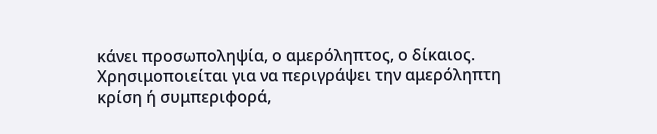κάνει προσωποληψία, ο αμερόληπτος, ο δίκαιος. Χρησιμοποιείται για να περιγράψει την αμερόληπτη κρίση ή συμπεριφορά,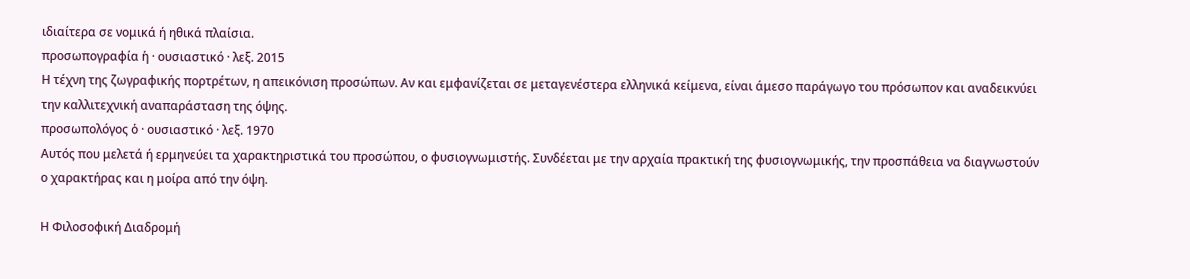ιδιαίτερα σε νομικά ή ηθικά πλαίσια.
προσωπογραφία ἡ · ουσιαστικό · λεξ. 2015
Η τέχνη της ζωγραφικής πορτρέτων, η απεικόνιση προσώπων. Αν και εμφανίζεται σε μεταγενέστερα ελληνικά κείμενα, είναι άμεσο παράγωγο του πρόσωπον και αναδεικνύει την καλλιτεχνική αναπαράσταση της όψης.
προσωπολόγος ὁ · ουσιαστικό · λεξ. 1970
Αυτός που μελετά ή ερμηνεύει τα χαρακτηριστικά του προσώπου, ο φυσιογνωμιστής. Συνδέεται με την αρχαία πρακτική της φυσιογνωμικής, την προσπάθεια να διαγνωστούν ο χαρακτήρας και η μοίρα από την όψη.

Η Φιλοσοφική Διαδρομή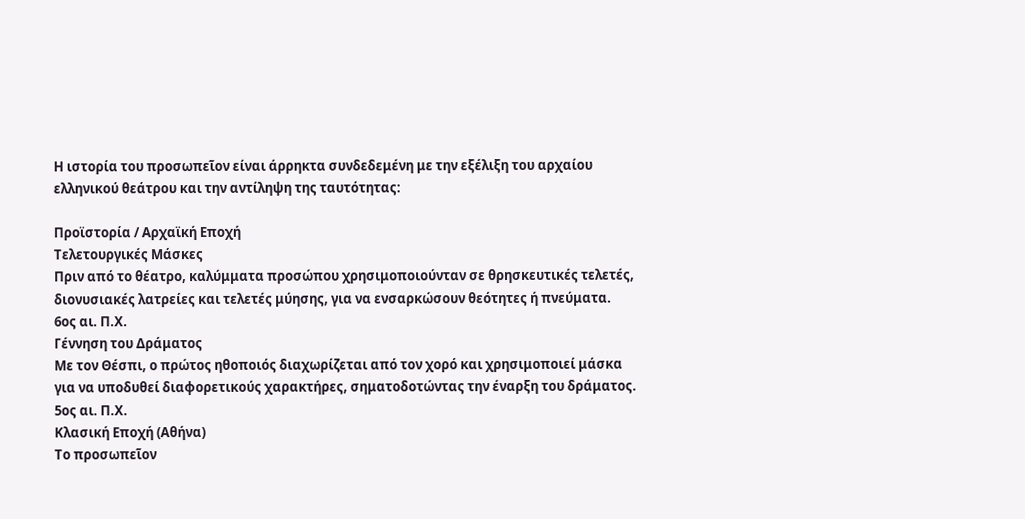Η ιστορία του προσωπεῖον είναι άρρηκτα συνδεδεμένη με την εξέλιξη του αρχαίου ελληνικού θεάτρου και την αντίληψη της ταυτότητας:

Προϊστορία / Αρχαϊκή Εποχή
Τελετουργικές Μάσκες
Πριν από το θέατρο, καλύμματα προσώπου χρησιμοποιούνταν σε θρησκευτικές τελετές, διονυσιακές λατρείες και τελετές μύησης, για να ενσαρκώσουν θεότητες ή πνεύματα.
6ος αι. Π.Χ.
Γέννηση του Δράματος
Με τον Θέσπι, ο πρώτος ηθοποιός διαχωρίζεται από τον χορό και χρησιμοποιεί μάσκα για να υποδυθεί διαφορετικούς χαρακτήρες, σηματοδοτώντας την έναρξη του δράματος.
5ος αι. Π.Χ.
Κλασική Εποχή (Αθήνα)
Το προσωπεῖον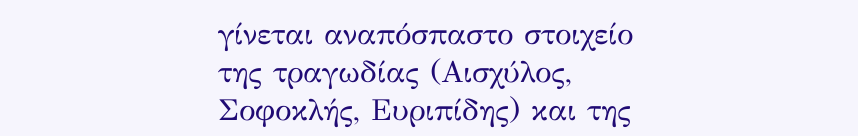γίνεται αναπόσπαστο στοιχείο της τραγωδίας (Αισχύλος, Σοφοκλής, Ευριπίδης) και της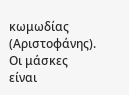κωμωδίας (Αριστοφάνης). Οι μάσκες είναι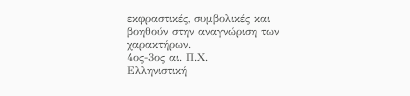εκφραστικές, συμβολικές και βοηθούν στην αναγνώριση των χαρακτήρων.
4ος-3ος αι. Π.Χ.
Ελληνιστική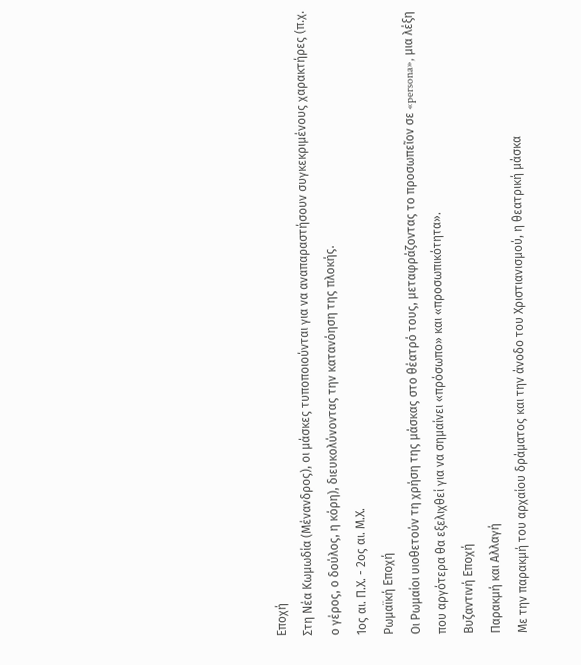Εποχή
Στη Νέα Κωμωδία (Μένανδρος), οι μάσκες τυποποιούνται για να αναπαραστήσουν συγκεκριμένους χαρακτήρες (π.χ. ο γέρος, ο δούλος, η κόρη), διευκολύνοντας την κατανόηση της πλοκής.
1ος αι. Π.Χ. - 2ος αι. Μ.Χ.
Ρωμαϊκή Εποχή
Οι Ρωμαίοι υιοθετούν τη χρήση της μάσκας στο θέατρό τους, μεταφράζοντας το προσωπεῖον σε «persona», μια λέξη που αργότερα θα εξελιχθεί για να σημαίνει «πρόσωπο» και «προσωπικότητα».
Βυζαντινή Εποχή
Παρακμή και Αλλαγή
Με την παρακμή του αρχαίου δράματος και την άνοδο του Χριστιανισμού, η θεατρική μάσκα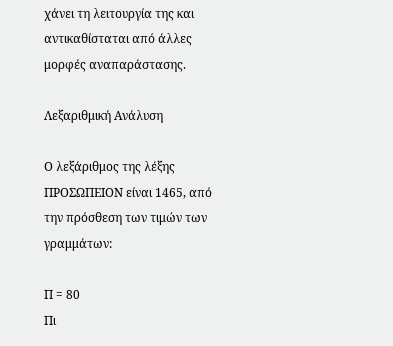χάνει τη λειτουργία της και αντικαθίσταται από άλλες μορφές αναπαράστασης.

Λεξαριθμική Ανάλυση

Ο λεξάριθμος της λέξης ΠΡΟΣΩΠΕΙΟΝ είναι 1465, από την πρόσθεση των τιμών των γραμμάτων:

Π = 80
Πι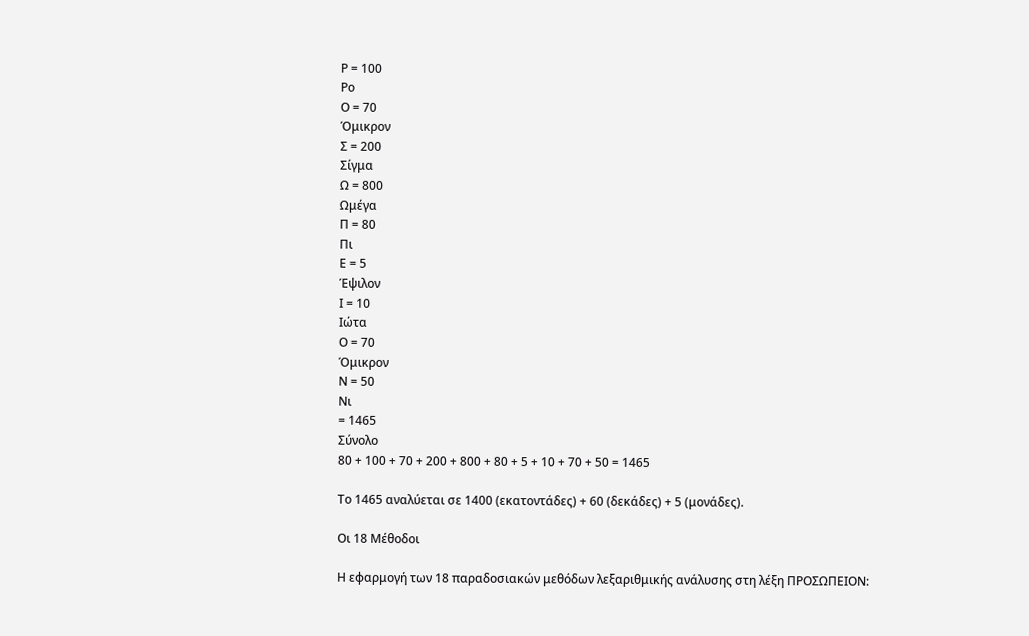Ρ = 100
Ρο
Ο = 70
Όμικρον
Σ = 200
Σίγμα
Ω = 800
Ωμέγα
Π = 80
Πι
Ε = 5
Έψιλον
Ι = 10
Ιώτα
Ο = 70
Όμικρον
Ν = 50
Νι
= 1465
Σύνολο
80 + 100 + 70 + 200 + 800 + 80 + 5 + 10 + 70 + 50 = 1465

Το 1465 αναλύεται σε 1400 (εκατοντάδες) + 60 (δεκάδες) + 5 (μονάδες).

Οι 18 Μέθοδοι

Η εφαρμογή των 18 παραδοσιακών μεθόδων λεξαριθμικής ανάλυσης στη λέξη ΠΡΟΣΩΠΕΙΟΝ: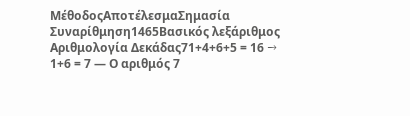ΜέθοδοςΑποτέλεσμαΣημασία
Συναρίθμηση1465Βασικός λεξάριθμος
Αριθμολογία Δεκάδας71+4+6+5 = 16 → 1+6 = 7 — Ο αριθμός 7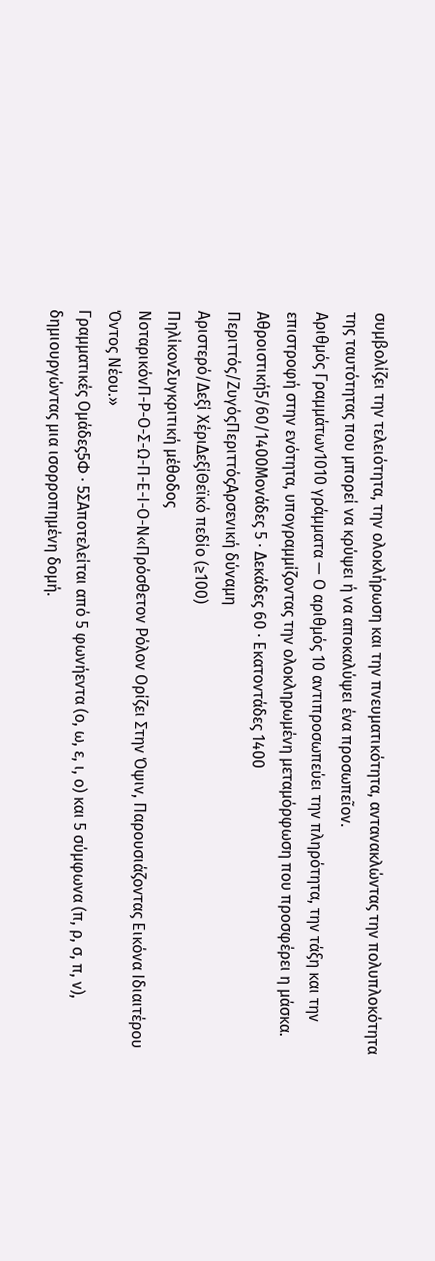συμβολίζει την τελειότητα, την ολοκλήρωση και την πνευματικότητα, αντανακλώντας την πολυπλοκότητα της ταυτότητας που μπορεί να κρύψει ή να αποκαλύψει ένα προσωπεῖον.
Αριθμός Γραμμάτων1010 γράμματα — Ο αριθμός 10 αντιπροσωπεύει την πληρότητα, την τάξη και την επιστροφή στην ενότητα, υπογραμμίζοντας την ολοκληρωμένη μεταμόρφωση που προσφέρει η μάσκα.
Αθροιστική5/60/1400Μονάδες 5 · Δεκάδες 60 · Εκατοντάδες 1400
Περιττός/ΖυγόςΠεριττόςΑρσενική δύναμη
Αριστερό/Δεξί ΧέριΔεξίΘεϊκό πεδίο (≥100)
ΠηλίκονΣυγκριτική μέθοδος
ΝοταρικόνΠ-Ρ-Ο-Σ-Ω-Π-Ε-Ι-Ο-Ν«Πρόσθετον Ρόλον Ορίζει Στην Όψιν, Παρουσιάζοντας Εικόνα Ιδιαιτέρου Όντος Νέου.»
Γραμματικές Ομάδες5Φ · 5ΣΑποτελείται από 5 φωνήεντα (ο, ω, ε, ι, ο) και 5 σύμφωνα (π, ρ, σ, π, ν), δημιουργώντας μια ισορροπημένη δομή.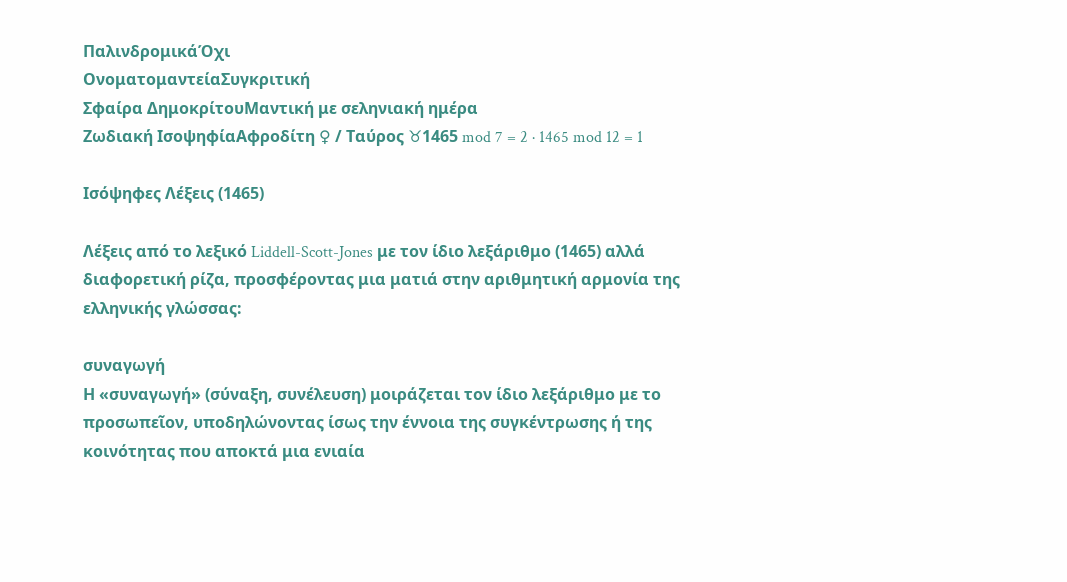ΠαλινδρομικάΌχι
ΟνοματομαντείαΣυγκριτική
Σφαίρα ΔημοκρίτουΜαντική με σεληνιακή ημέρα
Ζωδιακή ΙσοψηφίαΑφροδίτη ♀ / Ταύρος ♉1465 mod 7 = 2 · 1465 mod 12 = 1

Ισόψηφες Λέξεις (1465)

Λέξεις από το λεξικό Liddell-Scott-Jones με τον ίδιο λεξάριθμο (1465) αλλά διαφορετική ρίζα, προσφέροντας μια ματιά στην αριθμητική αρμονία της ελληνικής γλώσσας:

συναγωγή
Η «συναγωγή» (σύναξη, συνέλευση) μοιράζεται τον ίδιο λεξάριθμο με το προσωπεῖον, υποδηλώνοντας ίσως την έννοια της συγκέντρωσης ή της κοινότητας που αποκτά μια ενιαία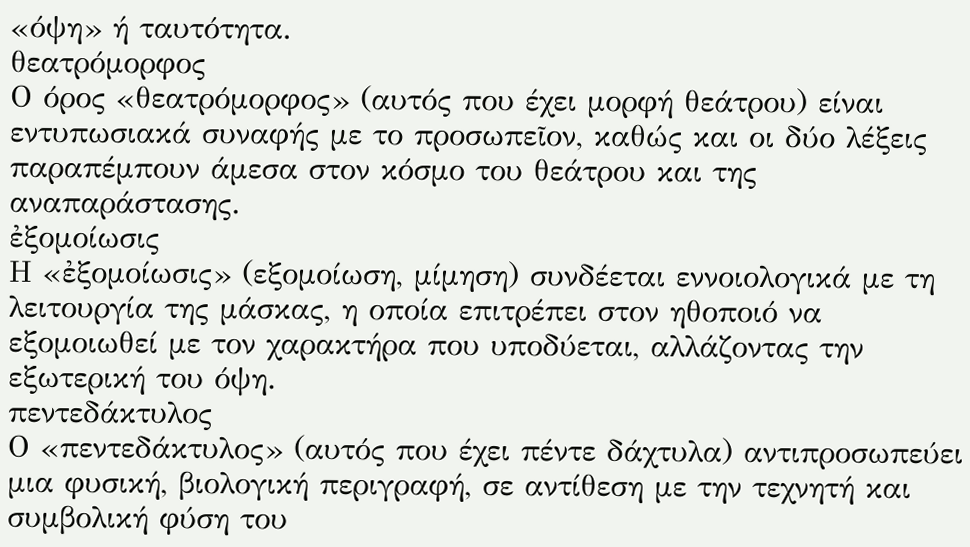«όψη» ή ταυτότητα.
θεατρόμορφος
Ο όρος «θεατρόμορφος» (αυτός που έχει μορφή θεάτρου) είναι εντυπωσιακά συναφής με το προσωπεῖον, καθώς και οι δύο λέξεις παραπέμπουν άμεσα στον κόσμο του θεάτρου και της αναπαράστασης.
ἐξομοίωσις
Η «ἐξομοίωσις» (εξομοίωση, μίμηση) συνδέεται εννοιολογικά με τη λειτουργία της μάσκας, η οποία επιτρέπει στον ηθοποιό να εξομοιωθεί με τον χαρακτήρα που υποδύεται, αλλάζοντας την εξωτερική του όψη.
πεντεδάκτυλος
Ο «πεντεδάκτυλος» (αυτός που έχει πέντε δάχτυλα) αντιπροσωπεύει μια φυσική, βιολογική περιγραφή, σε αντίθεση με την τεχνητή και συμβολική φύση του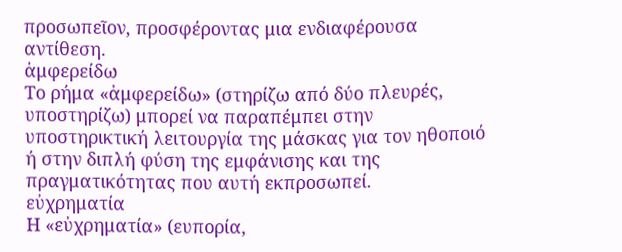προσωπεῖον, προσφέροντας μια ενδιαφέρουσα αντίθεση.
ἀμφερείδω
Το ρήμα «ἀμφερείδω» (στηρίζω από δύο πλευρές, υποστηρίζω) μπορεί να παραπέμπει στην υποστηρικτική λειτουργία της μάσκας για τον ηθοποιό ή στην διπλή φύση της εμφάνισης και της πραγματικότητας που αυτή εκπροσωπεί.
εὐχρηματία
Η «εὐχρηματία» (ευπορία,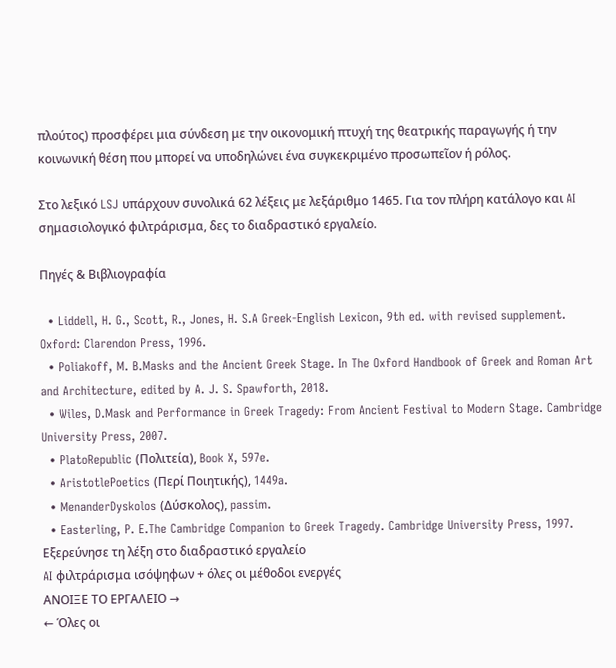πλούτος) προσφέρει μια σύνδεση με την οικονομική πτυχή της θεατρικής παραγωγής ή την κοινωνική θέση που μπορεί να υποδηλώνει ένα συγκεκριμένο προσωπεῖον ή ρόλος.

Στο λεξικό LSJ υπάρχουν συνολικά 62 λέξεις με λεξάριθμο 1465. Για τον πλήρη κατάλογο και AI σημασιολογικό φιλτράρισμα, δες το διαδραστικό εργαλείο.

Πηγές & Βιβλιογραφία

  • Liddell, H. G., Scott, R., Jones, H. S.A Greek-English Lexicon, 9th ed. with revised supplement. Oxford: Clarendon Press, 1996.
  • Poliakoff, M. B.Masks and the Ancient Greek Stage. In The Oxford Handbook of Greek and Roman Art and Architecture, edited by A. J. S. Spawforth, 2018.
  • Wiles, D.Mask and Performance in Greek Tragedy: From Ancient Festival to Modern Stage. Cambridge University Press, 2007.
  • PlatoRepublic (Πολιτεία), Book X, 597e.
  • AristotlePoetics (Περί Ποιητικής), 1449a.
  • MenanderDyskolos (Δύσκολος), passim.
  • Easterling, P. E.The Cambridge Companion to Greek Tragedy. Cambridge University Press, 1997.
Εξερεύνησε τη λέξη στο διαδραστικό εργαλείο
AI φιλτράρισμα ισόψηφων + όλες οι μέθοδοι ενεργές
ΑΝΟΙΞΕ ΤΟ ΕΡΓΑΛΕΙΟ →
← Όλες οι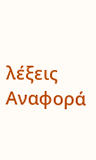λέξεις
Αναφορά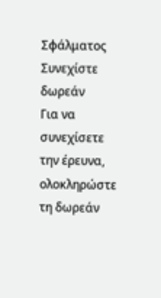Σφάλματος
Συνεχίστε δωρεάν
Για να συνεχίσετε την έρευνα, ολοκληρώστε τη δωρεάν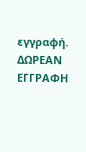εγγραφή.
ΔΩΡΕΑΝ ΕΓΓΡΑΦΗ